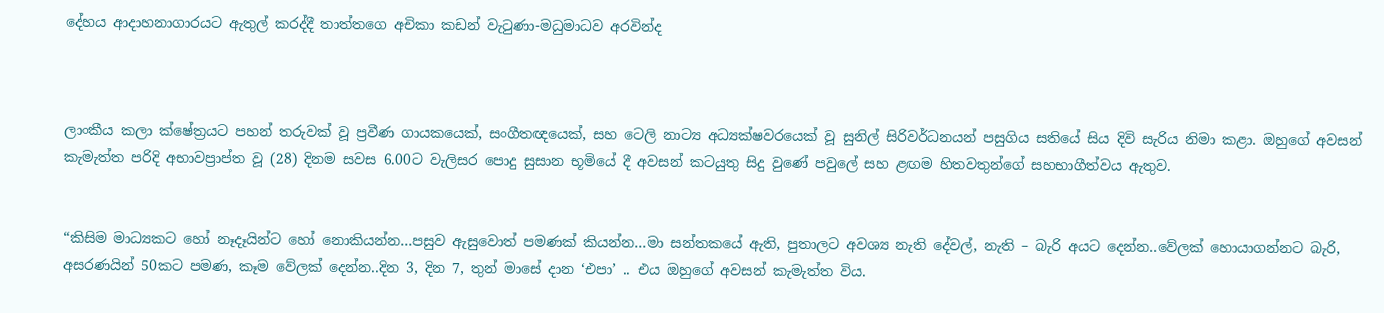දේහය ආදාහනාගාරයට ඇතුල් කරද්දී තාත්තගෙ අචිකා කඩන් වැටුණා-මධුමාධව අරවින්ද



ලාංකීය කලා ක්ෂේත්‍රයට පහන් තරුවක් වූ ප්‍රවීණ ගායකයෙක්, සංගීතඥයෙක්, සහ ටෙලි නාට්‍ය අධ්‍යක්ෂවරයෙක් වූ සුනිල් සිරිවර්ධනයන් පසුගිය සතියේ සිය දිවි සැරිය නිමා කළා. ඔහුගේ අවසන් කැමැත්ත පරිදි අභාවප්‍රාප්ත වූ (28) දිනම සවස 6.00ට වැලිසර පොදු සුසාන භූමියේ දී අවසන් කටයුතු සිදු වුණේ පවුලේ සහ ළඟම හිතවතුන්ගේ සහභාගීත්වය ඇතුව.


“කිසිම මාධ්‍යකට හෝ නෑදෑයින්ට හෝ නොකියන්න…පසුව ඇසුවොත් පමණක් කියන්න…මා සන්තකයේ ඇති, පුතාලට අවශ්‍ය නැති දේවල්, නැති – බැරි අයට දෙන්න..වේලක් හොයාගන්නට බැරි, අසරණයින් 50කට පමණ, කෑම වේලක් දෙන්න..දින 3, දින 7, තුන් මාසේ දාන ‘එපා’ .. එය ඔහුගේ අවසන් කැමැත්ත විය.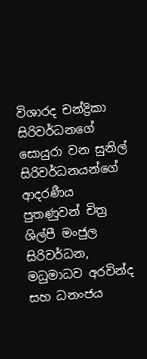විශාරද චන්ද්‍රිකා සිරිවර්ධනගේ සොයුරා වන සුනිල් සිරිවර්ධනයන්ගේ ආදරණීය පුතණුවන් චිත්‍ර ශිල්පී මංජුල සිරිවර්ධන, මධුමාධව අරවින්ද සහ ධනංජය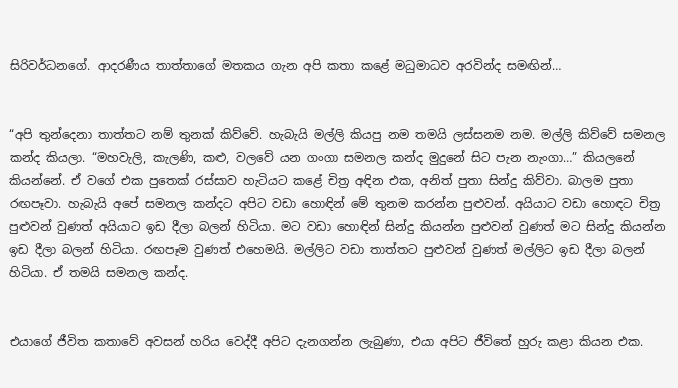සිරිවර්ධනගේ. ආදරණීය තාත්තාගේ මතකය ගැන අපි කතා කළේ මධුමාධව අරවින්ද සමඟින්…


“අපි තුන්දෙනා තාත්තට නම් තුනක් කිව්වේ. හැබැයි මල්ලි කියපු නම තමයි ලස්සනම නම. මල්ලි කිව්වේ සමනල කන්ද කියලා. “මහවැලි, කැලණි, කළු, වලවේ යන ගංගා සමනල කන්ද මුදුනේ සිට පැන නැංගා…” කියලනේ කියන්නේ. ඒ වගේ එක පුතෙක් රස්සාව හැටියට කළේ චිත්‍ර අඳින එක, අනිත් පුතා සින්දු කිව්වා. බාලම පුතා රඟපෑවා. හැබැයි අපේ සමනල කන්දට අපිට වඩා හොඳින් මේ තුනම කරන්න පුළුවන්. අයියාට වඩා හොඳට චිත්‍ර පුළුවන් වුණත් අයියාට ඉඩ දීලා බලන් හිටියා. මට වඩා හොඳින් සින්දු කියන්න පුළුවන් වුණත් මට සින්දු කියන්න ඉඩ දීලා බලන් හිටියා. රඟපෑම වුණත් එහෙමයි. මල්ලිට වඩා තාත්තට පුළුවන් වුණත් මල්ලිට ඉඩ දීලා බලන් හිටියා. ඒ තමයි සමනල කන්ද.


එයාගේ ජීවිත කතාවේ අවසන් හරිය වෙද්දී අපිට දැනගන්න ලැබුණා, එයා අපිට ජීවිතේ හුරු කළා කියන එක.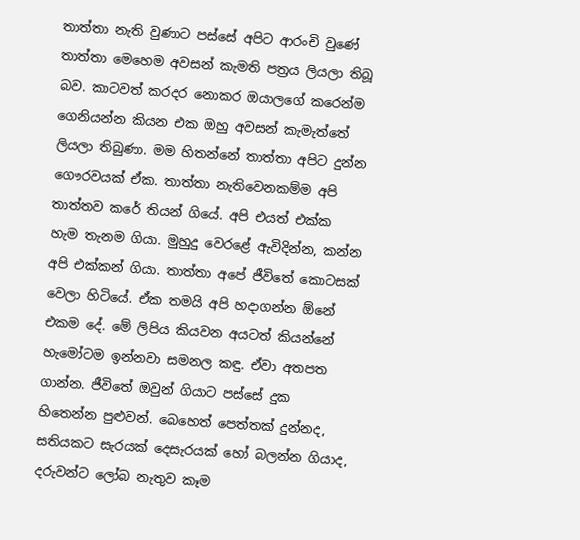තාත්තා නැති වුණාට පස්සේ අපිට ආරංචි වුණේ තාත්තා මෙහෙම අවසන් කැමති පත්‍රය ලියලා තිබූ බව. කාටවත් කරදර නොකර ඔයාලගේ කරෙන්ම ගෙනියන්න කියන එක ඔහු අවසන් කැමැත්තේ ලියලා තිබුණා. මම හිතන්නේ තාත්තා අපිට දුන්න ගෞරවයක් ඒක. තාත්තා නැතිවෙනකම්ම අපි තාත්තව කරේ තියන් ගියේ. අපි එයත් එක්ක හැම තැනම ගියා. මුහුදු වෙරළේ ඇවිදින්න, කන්න අපි එක්කන් ගියා. තාත්තා අපේ ජීවිතේ කොටසක් වෙලා හිටියේ. ඒක තමයි අපි හදාගන්න ඕනේ එකම දේ. මේ ලිපිය කියවන අයටත් කියන්නේ හැමෝටම ඉන්නවා සමනල කඳු. ඒවා අතපත ගාන්න. ජීවිතේ ඔවුන් ගියාට පස්සේ දුක හිතෙන්න පුළුවන්. බෙහෙත් පෙත්තක් දුන්නද, සතියකට සැරයක් දෙසැරයක් හෝ බලන්න ගියාද, දරුවන්ට ලෝබ නැතුව කෑම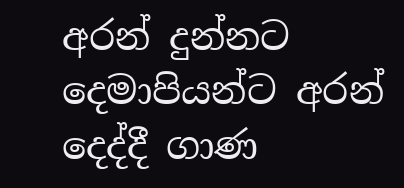අරන් දුන්නට දෙමාපියන්ට අරන් දෙද්දී ගාණ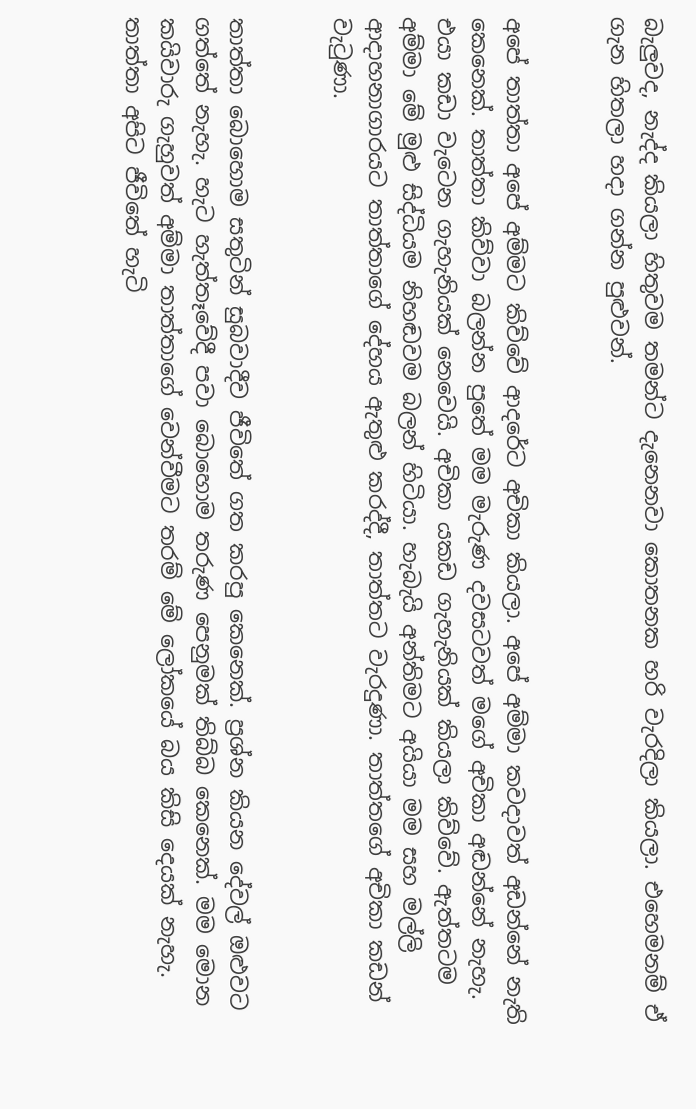බැලුවද, නැද්ද කියලා හිතුවම තමන්ට දැනෙනවා කොතනක හරි වැරදිලා කියලා. එහෙමනම් ඒ ගැන හිතලා හදා ගන්න පුළුවන්.


අපේ තාත්තා අපේ අම්මට කිව්වේ ආදරේට අචිකා කියලා. අපේ අම්මා කවදාවත් අඩන්නේ නැති කෙනෙක්. තාත්තා කිව්වා බලන්න පුතේ මම මැරුණ දවසටවත් මගේ අචිකා අඬන්නේ නැහැ. එයා කඩා වැටෙන ගැහැනියක් නෙවෙයි. අචිකා යකඩ ගැහැනියක් කියලා කිව්වේ. ඇත්තටම අම්මා මේ මුළු සිද්ධියම නිහඬවම බලන් හිටියා. හැබැයි අන්තිමට අයියා මම සහ මල්ලි ආදාහනාගාරයට තාත්තාගේ දේහය ඇතුළු කරද්දී, තාත්තට වැරදුණා. තාත්තගේ අචිකා කඩන් වැටුණා.


තාත්තා බොහොම සතුටින් සුබවාදීව ජීවිතේ ගත කරපු කෙනෙක්. ප්‍රශ්න කියන දේවල් ඔළුවට ගත්තේ නැහැ. හැට හැත්තෑවේදී පවා බොහොම තරුණ පෙනුමක් තිබ්බ කෙනෙක්. මම මොන කයිවාරු ගැහුවත් අම්මා තාත්තාගේ වෙන්වීමට තරම් මේ ලෝකයේ බය කිසි දෙයක් නැහැ. තාත්තා අපිට ජීවිතේ හැටි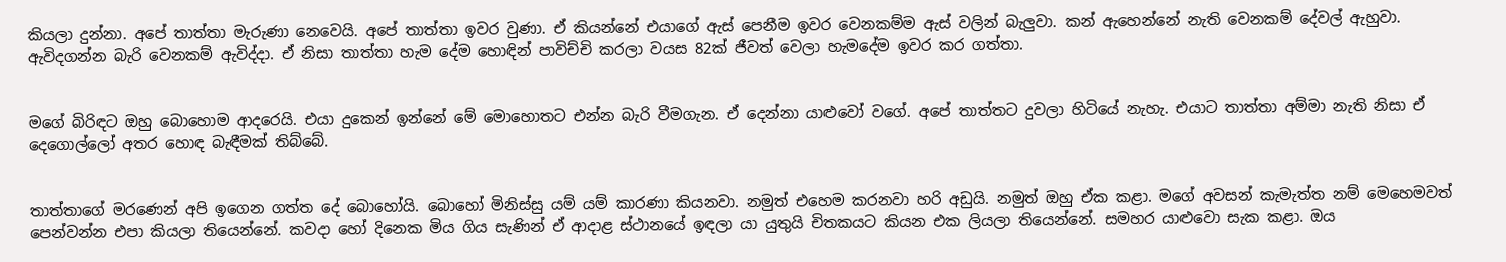කියලා දුන්නා. අපේ තාත්තා මැරුණා නෙවෙයි. අපේ තාත්තා ඉවර වුණා. ඒ කියන්නේ එයාගේ ඇස් පෙනීම ඉවර වෙනකම්ම ඇස් වලින් බැලුවා. කන් ඇහෙන්නේ නැති වෙනකම් දේවල් ඇහුවා. ඇවිදගන්න බැරි වෙනකම් ඇවිද්දා. ඒ නිසා තාත්තා හැම දේම හොඳින් පාවිච්චි කරලා වයස 82ක් ජීවත් වෙලා හැමදේම ඉවර කර ගත්තා.


මගේ බිරිඳට ඔහු බොහොම ආදරෙයි. එයා දුකෙන් ඉන්නේ මේ මොහොතට එන්න බැරි වීමගැන. ඒ දෙන්නා යාළුවෝ වගේ. අපේ තාත්තට දුවලා හිටියේ නැහැ. එයාට තාත්තා අම්මා නැති නිසා ඒ දෙගොල්ලෝ අතර හොඳ බැඳීමක් තිබ්බේ.


තාත්තාගේ මරණෙන් අපි ඉගෙන ගත්ත දේ බොහෝයි. බොහෝ මිනිස්සු යම් යම් කාරණා කියනවා. නමුත් එහෙම කරනවා හරි අඩුයි. නමුත් ඔහු ඒක කළා. මගේ අවසන් කැමැත්ත නම් මෙහෙමවත් පෙන්වන්න එපා කියලා තියෙන්නේ. කවදා හෝ දිනෙක මිය ගිය සැණින් ඒ ආදාළ ස්ථානයේ ඉඳලා යා යුතුයි චිතකයට කියන එක ලියලා තියෙන්නේ. සමහර යාළුවො සැක කළා. ඔය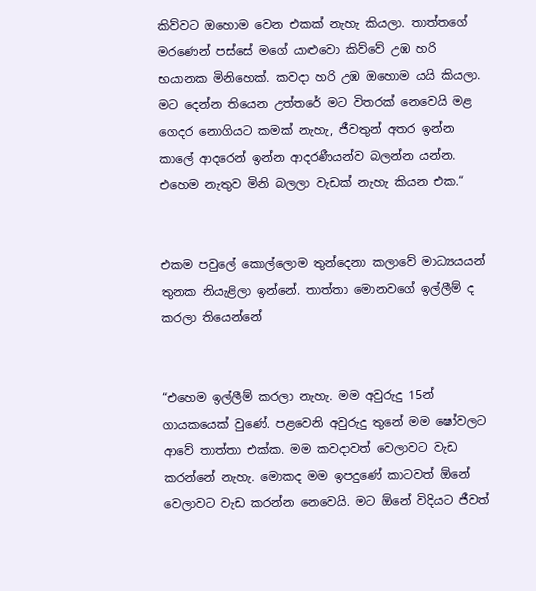කිව්වට ඔහොම වෙන එකක් නැහැ කියලා. තාත්තගේ මරණෙන් පස්සේ මගේ යාළුවො කිව්වේ උඹ හරි භයානක මිනිහෙක්. කවදා හරි උඹ ඔහොම යයි කියලා. මට දෙන්න තියෙන උත්තරේ මට විතරක් නෙවෙයි මළ ගෙදර නොගියට කමක් නැහැ, ජීවතුන් අතර ඉන්න කාලේ ආදරෙන් ඉන්න ආදරණීයන්ව බලන්න යන්න. එහෙම නැතුව මිනි බලලා වැඩක් නැහැ කියන එක.“


එකම පවුලේ කොල්ලොම තුන්දෙනා කලාවේ මාධ්‍යයයන් තුනක නියැළිලා ඉන්නේ. තාත්තා මොනවගේ ඉල්ලීම් ද කරලා තියෙන්නේ


“එහෙම ඉල්ලීම් කරලා නැහැ. මම අවුරුදු 15න් ගායකයෙක් වුණේ. පළවෙනි අවුරුදු තුනේ මම ෂෝවලට ආවේ තාත්තා එක්ක. මම කවදාවත් වෙලාවට වැඩ කරන්නේ නැහැ. මොකද මම ඉපදුණේ කාටවත් ඕනේ වෙලාවට වැඩ කරන්න නෙවෙයි. මට ඕනේ විදියට ජීවත්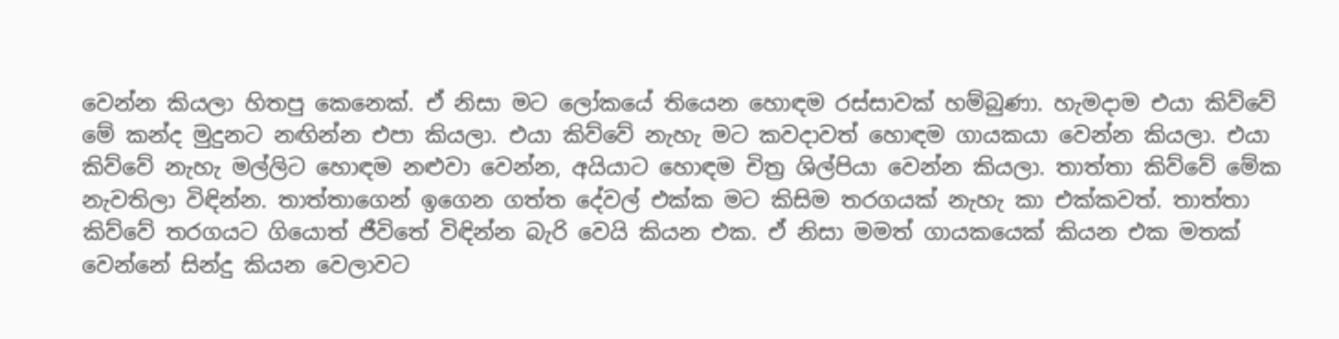වෙන්න කියලා හිතපු කෙනෙක්. ඒ නිසා මට ලෝකයේ තියෙන හොඳම රස්සාවක් හම්බුණා. හැමදාම එයා කිව්වේ මේ කන්ද මුදුනට නඟින්න එපා කියලා. එයා කිව්වේ නැහැ මට කවදාවත් හොඳම ගායකයා වෙන්න කියලා. එයා කිව්වේ නැහැ මල්ලිට හොඳම නළුවා වෙන්න, අයියාට හොඳම චිත්‍ර ශිල්පියා වෙන්න කියලා. තාත්තා කිව්වේ මේක නැවතිලා විඳින්න. තාත්තාගෙන් ඉගෙන ගත්ත දේවල් එක්ක මට කිසිම තරගයක් නැහැ කා එක්කවත්. තාත්තා කිව්වේ තරගයට ගියොත් ජීවිතේ විඳින්න බැරි වෙයි කියන එක. ඒ නිසා මමත් ගායකයෙක් කියන එක මතක් වෙන්නේ සින්දු කියන වෙලාවට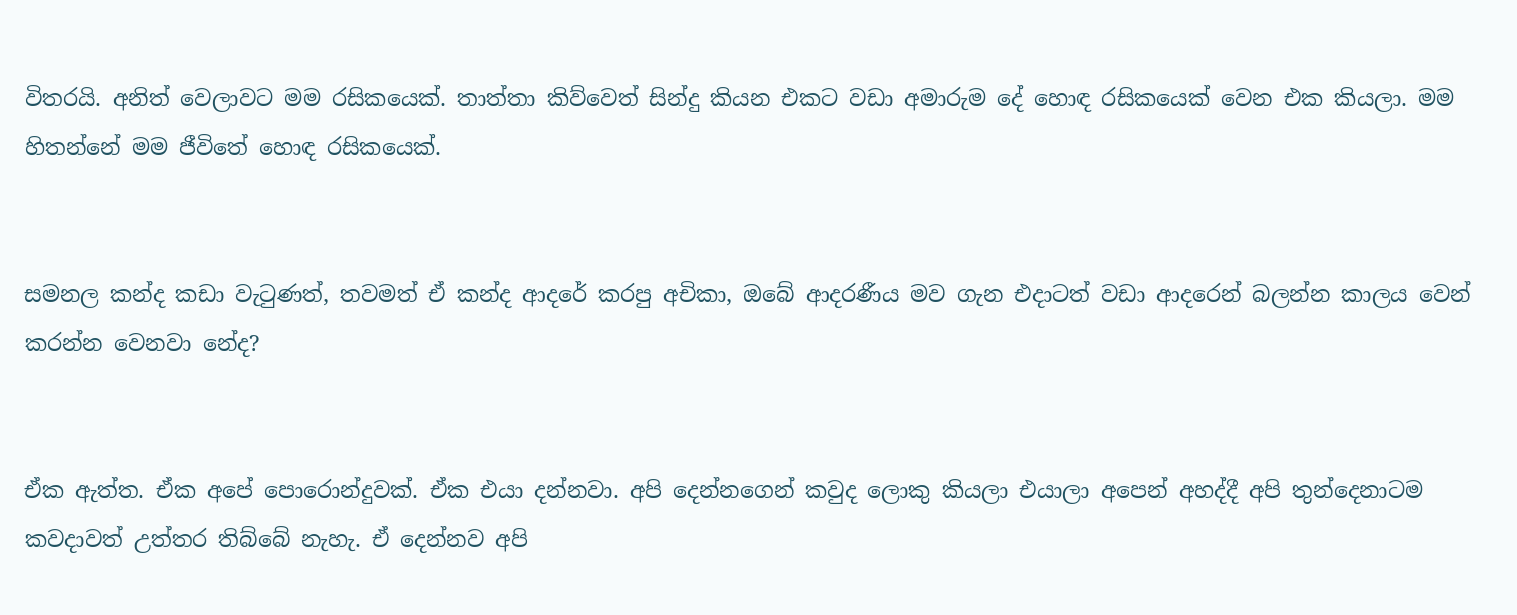විතරයි. අනිත් වෙලාවට මම රසිකයෙක්. තාත්තා කිව්වෙත් සින්දු කියන එකට වඩා අමාරුම දේ හොඳ රසිකයෙක් වෙන එක කියලා. මම හිතන්නේ මම ජීවිතේ හොඳ රසිකයෙක්.


සමනල කන්ද කඩා වැටුණත්, තවමත් ඒ කන්ද ආදරේ කරපු අචිකා, ඔබේ ආදරණීය මව ගැන එදාටත් වඩා ආදරෙන් බලන්න කාලය වෙන් කරන්න වෙනවා නේද?


ඒක ඇත්ත. ඒක අපේ පොරොන්දුවක්. ඒක එයා දන්නවා. අපි දෙන්නගෙන් කවුද ලොකු කියලා එයාලා අපෙන් අහද්දී අපි තුන්දෙනාටම කවදාවත් උත්තර තිබ්බේ නැහැ. ඒ දෙන්නව අපි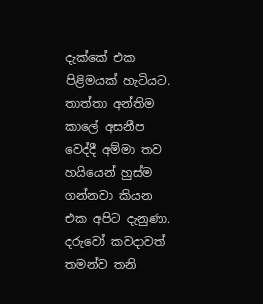දැක්කේ එක පිළිමයක් හැටියට. තාත්තා අන්තිම කාලේ අසනීප වෙද්දී අම්මා තව හයියෙන් හුස්ම ගන්නවා කියන එක අපිට දැනුණා. දරුවෝ කවදාවත් තමන්ව තනි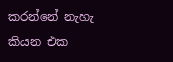කරන්නේ නැහැ කියන එක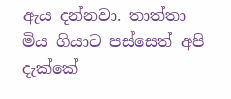ඇය දන්නවා. තාත්තා මිය ගියාට පස්සෙත් අපි දැක්කේ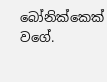බෝනික්කෙක් වගේ.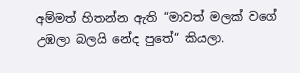අම්මත් හිතන්න ඇති “මාවත් මලක් වගේ උඹලා බලයි නේද පුතේ“ කියලා.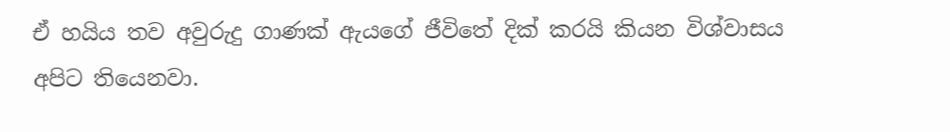ඒ හයිය තව අවුරුදු ගාණක් ඇයගේ ජීවිතේ දික් කරයි කියන විශ්වාසය අපිට තියෙනවා.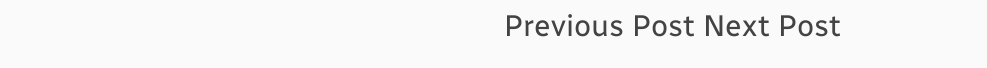Previous Post Next Post